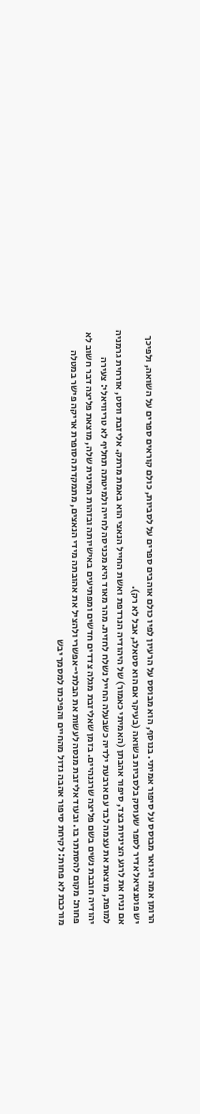הרומן אמה ויגואר מבוסס על סיפור אמיתי. בנוסף, הוא מבוסס על הרעיון לפיו כולם אוהבים ספרים על לסביות, כולם קוראים ספרים על השואה, ולפיכך יש פוטנציאל אדיר לספר שעוסק בלסביות בשואה (בעיקר אם הוא סטאלג, אבל לא רק).
אם נניח את לרגע הציניות בצד, סיפור אהבתן (האמיתי כאמור) של היהודיה הנרדפת ואשת החייל הנאצי הוא באמת מרתק. אליזבת ווסט, אזרחית גרמניה למופת, מוצאת את עצמה לבד עם ארבעת ילדיה כשבעלה החייל נשלח לחזית. מהר מאוד היא מכניסה לחייה ולמיטתה תחליף לא טריוויאלי: צעירה יהודיה חובבת נשים בשם פליצה שרגנהיים. בזמן שאליזבת מגלה צדדים חדשים ומפתיעים באישיותה ובזהות המינית שלה, מוצאת פליצה דבר חשוב לא פחות: מקום להסתתר בו. ובעוד אליזבת מנסה לעשות את הבלתי-אפשרי ולהציל את אהובתה מידי הנאצים, מתמקדת הסופרת אריקה פישר במטלה מורכבת לא פחות: לקיחת סיפור אהבה גדול מהחיים והפיכתו למסמך יבש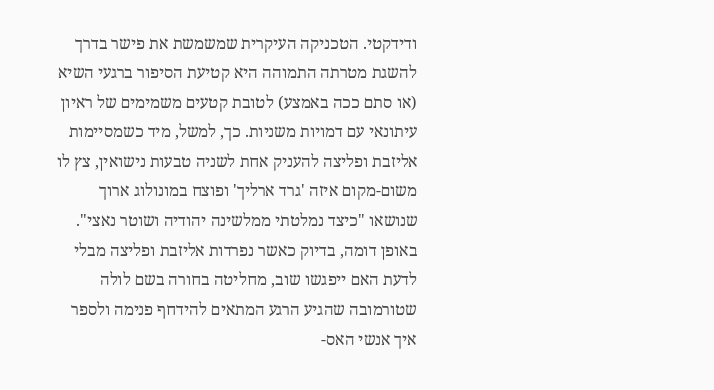ודידקטי. הטכניקה העיקרית שמשמשת את פישר בדרך להשגת מטרתה התמוהה היא קטיעת הסיפור ברגעי השיא (או סתם ככה באמצע) לטובת קטעים משמימים של ראיון עיתונאי עם דמויות משניות. כך, למשל, מיד כשמסיימות אליזבת ופליצה להעניק אחת לשניה טבעות נישואין, צץ לו משום-מקום איזה 'גרד ארליך' ופוצח במונולוג ארוך שנושאו "כיצד נמלטתי ממלשינה יהודיה ושוטר נאצי". באופן דומה, בדיוק כאשר נפרדות אליזבת ופליצה מבלי לדעת האם ייפגשו שוב, מחליטה בחורה בשם לולה שטורמובה שהגיע הרגע המתאים להידחף פנימה ולספר איך אנשי האס-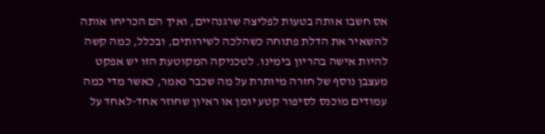אס חשבו אותה בטעות לפליצה שרגנהיים, ואיך הם הכריחו אותה להשאיר את הדלת פתוחה כשהלכה לשירותים, ובכלל, כמה קשה להיות אישה בהריון בימינו. לטכניקה המקוטעת הזו יש אפקט מעצבן נוסף של חזרה מיותרת על מה שכבר נאמר, כאשר מדי כמה עמודים מוכנס לסיפור קטע יומן או ראיון שחוזר אחד-לאחד על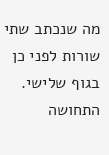מה שנכתב שתי שורות לפני כן בגוף שלישי.
התחושה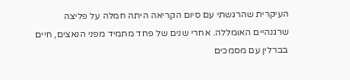העיקרית שהרגשתי עם סיום הקריאה היתה חמלה על פליצה שרגנהיים האומללה. אחרי שנים של פחד מתמיד מפני הנאצים, חיים בברלין עם מסמכים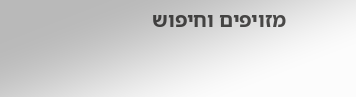מזויפים וחיפוש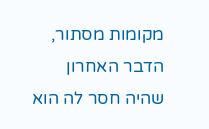מקומות מסתור, הדבר האחרון שהיה חסר לה הוא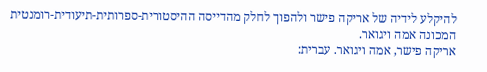להיקלע לידיה של אריקה פישר ולהפוך לחלק מהדייסה ההיסטורית-ספרותית-תיעודית-רומנטית המכונה אמה ויגואר.
אריקה פישר, אמה ויגואר. עברית: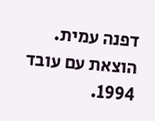דפנה עמית. הוצאת עם עובד 1994.